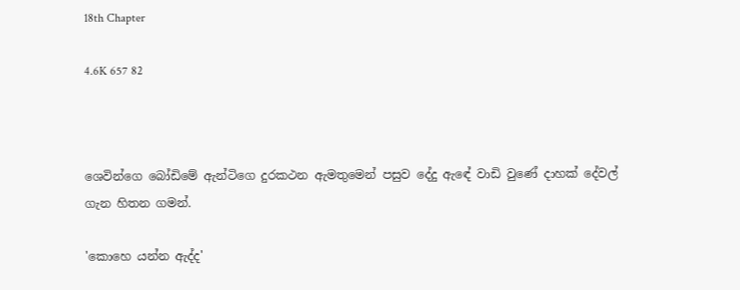18th Chapter

4.6K 657 82



ශෙවින්ගෙ බෝඩිමේ ඇන්ටිගෙ දුරකථන ඇමතුමෙන් පසුව දේදු ඇඳේ වාඩි වුණේ දාහක් දේවල් ගැන හිතන ගමන්.

'කොහෙ යන්න ඇද්ද'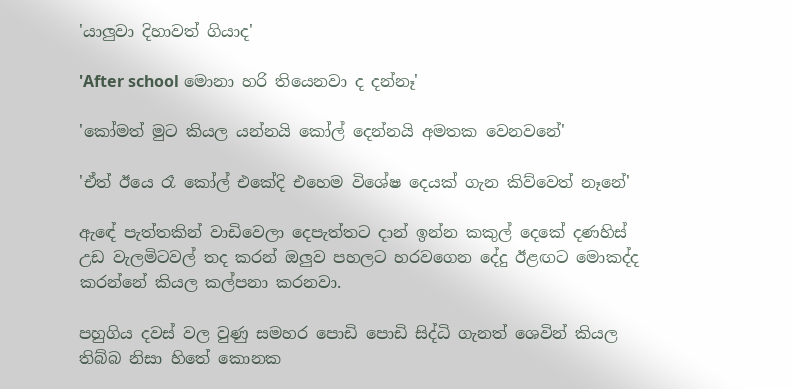'යාලුවා දිහාවත් ගියාද'

'After school මොනා හරි තියෙනවා ද දන්නෑ'

'කෝමත් මුට කියල යන්නයි කෝල් දෙන්නයි අමතක වෙනවනේ'

'ඒත් ඊයෙ රෑ කෝල් එකේදි එහෙම විශේෂ දෙයක් ගැන කිව්වෙත් නෑනේ'

ඇඳේ පැත්තකින් වාඩිවෙලා දෙපැත්තට දාන් ඉන්න කකුල් දෙකේ දණහිස් උඩ වැලමිටවල් තද කරන් ඔලුව පහලට හරවගෙන දේදු ඊළඟට මොකද්ද කරන්නේ කියල කල්පනා කරනවා.

පහුගිය දවස් වල වුණු සමහර පොඩි පොඩි සිද්ධි ගැනත් ශෙවින් කියල තිබ්බ නිසා හිතේ කොනක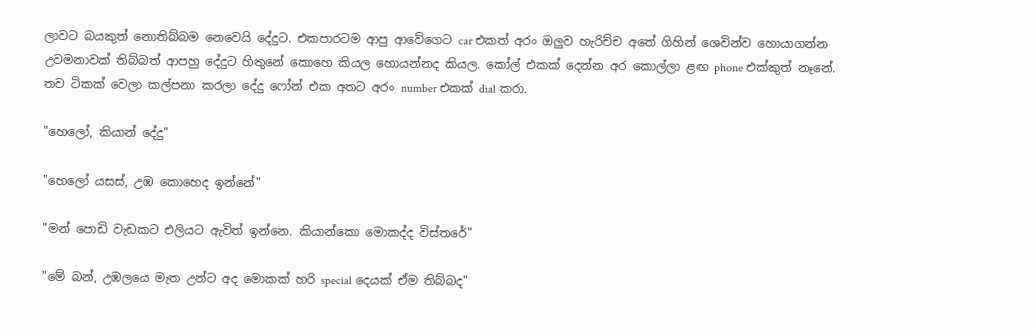ලාවට බයකුත් නොතිබ්බම නෙවෙයි දේදුට. එකපාරටම ආපු ආවේගෙට car එකත් අරං ඔලුව හැරිච්ච අතේ ගිහින් ශෙවින්ව හොයාගන්න උවමනාවක් තිබ්බත් ආපහු දේදුට හිතුනේ කොහෙ කියල හොයන්නද කියල. කෝල් එකක් දෙන්න අර කොල්ලා ළඟ phone එක්කුත් නෑනේ. තව ටිකක් වෙලා කල්පනා කරලා දේදු ෆෝන් එක අතට අරං number එකක් dial කරා.

"හෙලෝ, කියාන් දේදු"

"හෙලෝ යසස්, උඹ කොහෙද ඉන්නේ"

"මන් පොඩි වැඩකට එලියට ඇවිත් ඉන්නෙ. කියාන්කො මොකද්ද විස්තරේ"

"මේ බන්, උඹලයෙ මැත උන්ට අද මොකක් හරි special දෙයක් ඒම තිබ්බද"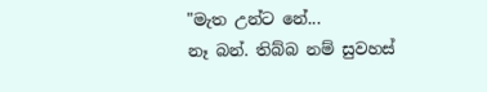"මැත උන්ට නේ...
නෑ බන්. තිබ්බ නම් සුවහස්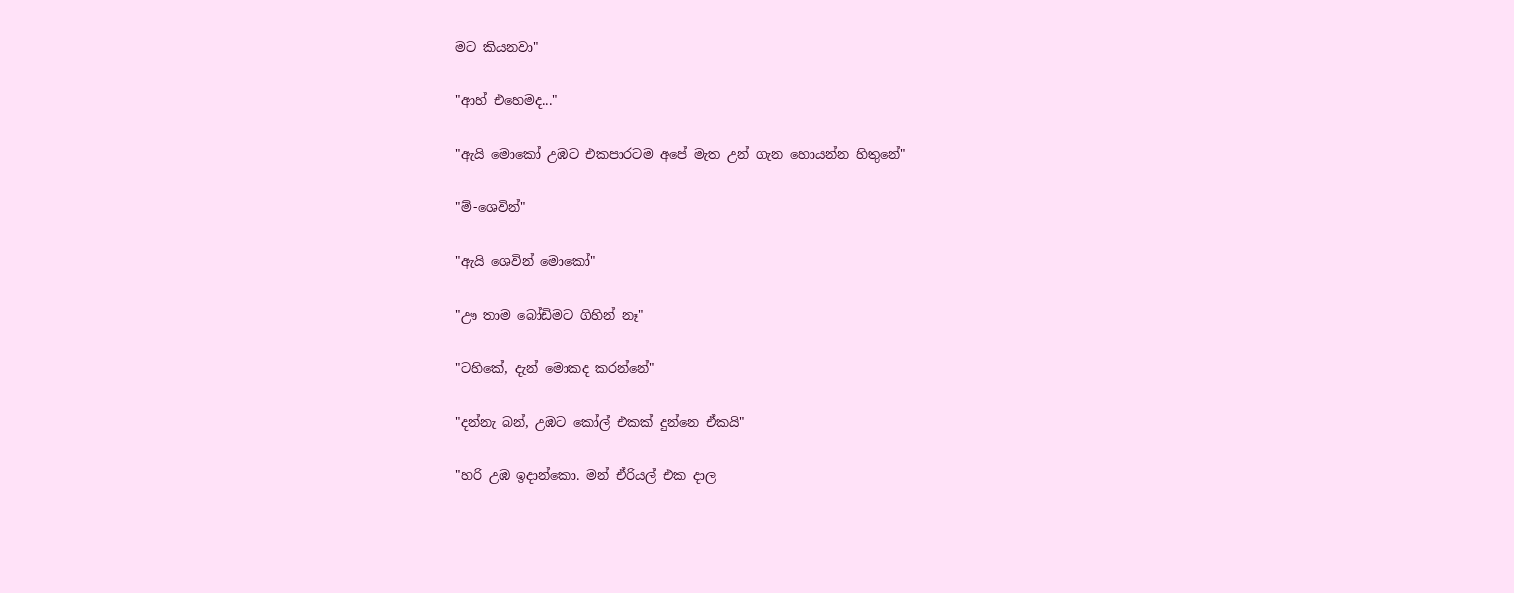මට කියනවා"

"ආහ් එහෙමද..."

"ඇයි මොකෝ උඹට එකපාරටම අපේ මැත උන් ගැන හොයන්න හිතුනේ"

"ම්-ශෙවින්"

"ඇයි ශෙවින් මොකෝ"

"ඌ තාම බෝඩිමට ගිහින් නෑ"

"ටහිකේ, දැන් මොකද කරන්නේ"

"දන්නැ බන්, උඹට කෝල් එකක් දුන්නෙ ඒකයි"

"හරි උඹ ඉදාන්කො. මන් ඒරියල් එක දාල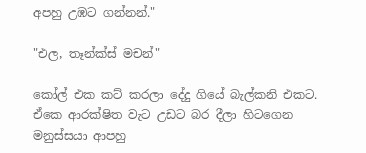අපහු උඹට ගන්නන්."

"එල, තෑන්ක්ස් මචන්"

කෝල් එක කට් කරලා දේදු ගියේ බැල්කනි එකට. ඒකෙ ආරක්ෂිත වැට උඩට බර දීලා හිටගෙන මනුස්සයා ආපහු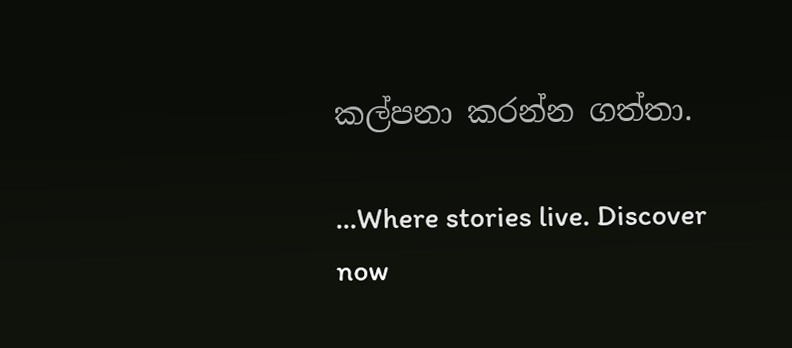කල්පනා කරන්න ගත්‍තා.

...Where stories live. Discover now